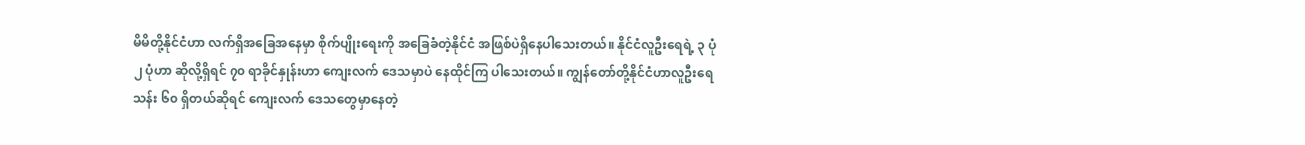မိမိတို့နိုင်ငံဟာ လက်ရှိအခြေအနေမှာ စိုက်ပျိုးရေးကို အခြေခံတဲ့နိုင်ငံ အဖြစ်ပဲရှိနေပါသေးတယ်။ နိုင်ငံလူဦးရေရဲ့ ၃ ပုံ ၂ ပုံဟာ ဆိုလို့ရှိရင် ၇၀ ရာခိုင်နှုန်းဟာ ကျေးလက် ဒေသမှာပဲ နေထိုင်ကြ ပါသေးတယ်။ ကျွန်တော်တို့နိုင်ငံဟာလူဦးရေသန်း ၆၀ ရှိတယ်ဆိုရင် ကျေးလက် ဒေသတွေမှာနေတဲ့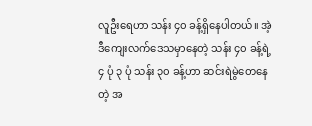လူဦးရေဟာ သန်း ၄၀ ခန့်ရှိနေပါတယ်။ အဲ့ဒီကျေးလက်ဒေသမှာနေတဲ့ သန်း ၄၀ ခန့်ရဲ့ ၄ ပုံ ၃ ပုံ သန်း ၃၀ ခန့်ဟာ ဆင်းရဲမွဲတေနေတဲ့ အ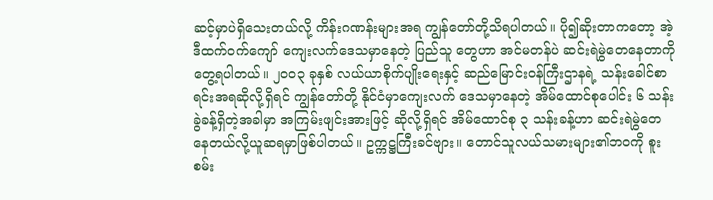ဆင့်မှာပဲရှိသေးတယ်လို့ ကိန်းဂဏန်းများအရ ကျွန်တော်တို့သိရပါတယ်။ ပို၍ဆိုးတာကတော့ အဲ့ဒီထက်ဝက်ကျော် ကျေးလက်ဒေသမှာနေတဲ့ ပြည်သူ တွေဟာ အင်မတန်ပဲ ဆင်းရဲမွဲတေနေတာကိုတွေ့ရပါတယ်။ ၂၀၀၃ ခုနှစ် လယ်ယာစိုက်ပျိုးရေးနှင့် ဆည်မြောင်းဝန်ကြီးဌာနရဲ့ သန်းခေါင်စာရင်းအရဆိုလို့ရှိရင် ကျွန်တော်တို့ နိုင်ငံမှာကျေးလက် ဒေသမှာနေတဲ့ အိမ်ထောင်စုပေါင်း ၆ သန်းခွဲခန့်ရှိတဲ့အခါမှာ အကြမ်းဖျင်းအားဖြင့် ဆိုလို့ရှိရင် အိမ်ထောင်စု ၃ သန်းခန့်ဟာ ဆင်းရဲမွဲတေနေတယ်လို့ယူဆရမှာဖြစ်ပါတယ်။ ဥက္ကဋ္ဌကြီးခင်ဗျား။ တောင်သူလယ်သမားများ၏ဘဝကို စူးစမ်း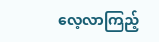လေ့လာကြည့်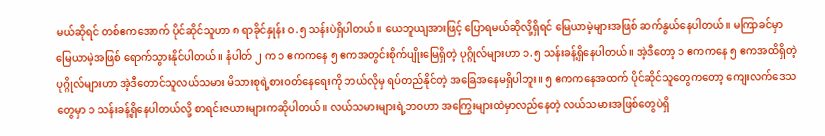မယ်ဆိုရင် တစ်ဧကအောက် ပိုင်ဆိုင်သူဟာ ၈ ရာခိုင်နှုန်း ဝ.၅ သန်းပဲရှိပါတယ်။ ယေဘူယျအားဖြင့် ပြောရမယ်ဆိုလို့ရှိရင် မြေယာမဲ့များအဖြစ် ဆက်နွယ်နေပါတယ်။ မကြာခင်မှာမြေယာမဲ့အဖြစ် ရောက်သွားနိုင်ပါတယ်။ နံပါတ် ၂ က ၁ ဧကကနေ ၅ ဧကအတွင်းစိုက်ပျိုးမြေရှိတဲ့ ပုဂ္ဂိုလ်များဟာ ၁.၅ သန်းခန့်ရှိနေပါတယ်။ အဲ့ဒီတော့ ၁ ဧကကနေ ၅ ဧကအထိရှိတဲ့ပုဂ္ဂိုလ်များဟာ အဲ့ဒီတောင်သူလယ်သမား မိသားစုရဲ့စားဝတ်နေရေးကို ဘယ်လိုမှ ရပ်တည်နိုင်တဲ့ အခြေအနေမရှိပါဘူး။ ၅ ဧကကနေအထက် ပိုင်ဆိုင်သူတွေကတော့ ကျေးလက်ဒေသ တွေမှာ ၁ သန်းခန့်ရှိနေပါတယ်လို့ စာရင်းဇယားများကဆိုပါတယ်။ လယ်သမားများရဲ့ဘဝဟာ အကြွေးများထဲမှာလည်နေတဲ့ လယ်သမားအဖြစ်တွေပဲရှိ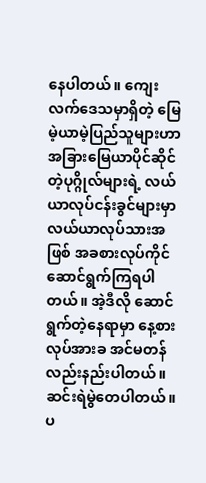နေပါတယ်။ ကျေးလက်ဒေသမှာရှိတဲ့ မြေမဲ့ယာမဲ့ပြည်သူများဟာ အခြားမြေယာပိုင်ဆိုင်တဲ့ပုဂ္ဂိုလ်များရဲ့ လယ်ယာလုပ်ငန်းခွင်များမှာ လယ်ယာလုပ်သားအဖြစ် အခစားလုပ်ကိုင်ဆောင်ရွက်ကြရပါတယ်။ အဲ့ဒီလို ဆောင်ရွက်တဲ့နေရာမှာ နေ့စားလုပ်အားခ အင်မတန်လည်းနည်းပါတယ်။ ဆင်းရဲမွဲတေပါတယ်။ ပ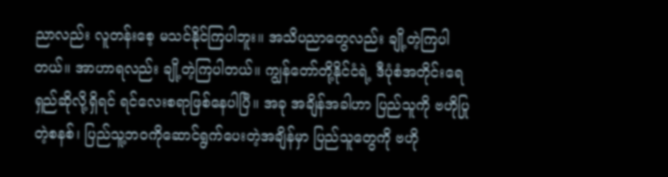ညာလည်း လူတန်းစေ့ မသင်နိုင်ကြပါဘူး။ အသိပညာတွေလည်း ချို့တဲ့ကြပါတယ်။ အာဟာရလည်း ချို့တဲ့ကြပါတယ်။ ကျွန်တော်တို့နိုင်ငံရဲ့ ဒီပုံစံအတိုင်းရေရှည်ဆိုလို့ရှိရင် ရင်လေးစရာဖြစ်နေပါပြီ။ အခု အချိန်အခါဟာ ပြည်သူကို ဗဟိုပြုတဲ့စနစ်၊ ပြည်သူ့ဘဝကိုဆောင်ရွက်ပေးတဲ့အချိန်မှာ ပြည်သူတွေကို ဗဟို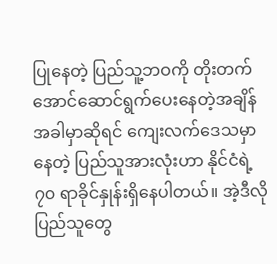ပြုနေတဲ့ ပြည်သူ့ဘဝကို တိုးတက်အောင်ဆောင်ရွက်ပေးနေတဲ့အချိန်အခါမှာဆိုရင် ကျေးလက်ဒေသမှာနေတဲ့ ပြည်သူအားလုံးဟာ နိုင်ငံရဲ့ ၇၀ ရာခိုင်နှုန်းရှိနေပါတယ်။ အဲ့ဒီလို ပြည်သူတွေ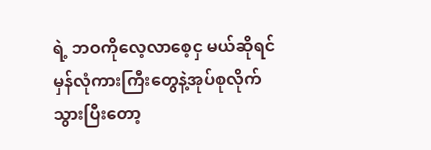ရဲ့ ဘဝကိုလေ့လာစေ့ငှ မယ်ဆိုရင် မှန်လုံကားကြီးတွေနဲ့အုပ်စုလိုက်သွားပြီးတော့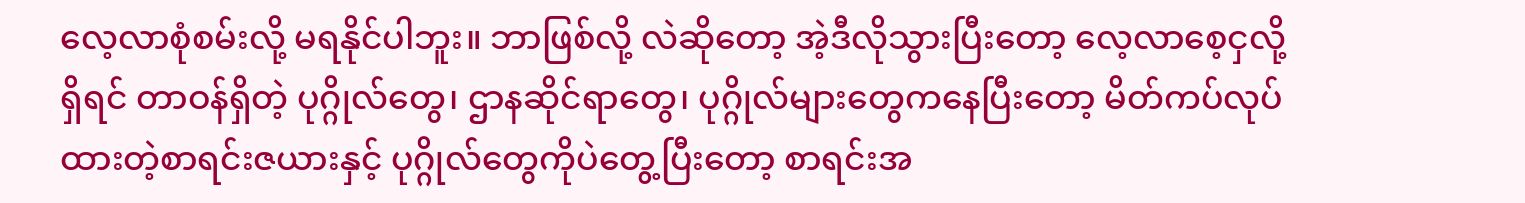လေ့လာစုံစမ်းလို့ မရနိုင်ပါဘူး။ ဘာဖြစ်လို့ လဲဆိုတော့ အဲ့ဒီလိုသွားပြီးတော့ လေ့လာစေ့ငှလို့ရှိရင် တာဝန်ရှိတဲ့ ပုဂ္ဂိုလ်တွေ၊ ဌာနဆိုင်ရာတွေ၊ ပုဂ္ဂိုလ်များတွေကနေပြီးတော့ မိတ်ကပ်လုပ်ထားတဲ့စာရင်းဇယားနှင့် ပုဂ္ဂိုလ်တွေကိုပဲတွေ့ပြီးတော့ စာရင်းအ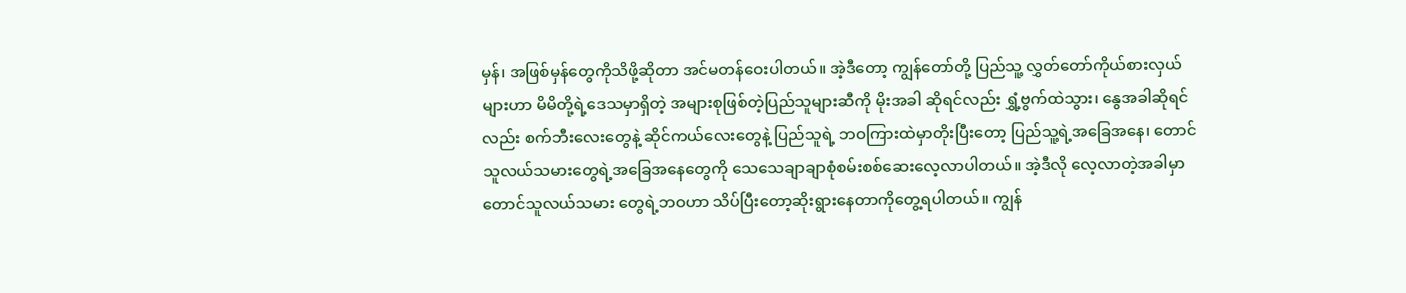မှန်၊ အဖြစ်မှန်တွေကိုသိဖို့ဆိုတာ အင်မတန်ဝေးပါတယ်။ အဲ့ဒီတော့ ကျွန်တော်တို့ ပြည်သူ့ လွှတ်တော်ကိုယ်စားလှယ်များဟာ မိမိတို့ရဲ့ဒေသမှာရှိတဲ့ အများစုဖြစ်တဲ့ပြည်သူများဆီကို မိုးအခါ ဆိုရင်လည်း ရွှံ့ဗွက်ထဲသွား၊ နွေအခါဆိုရင်လည်း စက်ဘီးလေးတွေနဲ့ ဆိုင်ကယ်လေးတွေနဲ့ ပြည်သူရဲ့ ဘဝကြားထဲမှာတိုးပြီးတော့ ပြည်သူ့ရဲ့အခြေအနေ၊ တောင်သူလယ်သမားတွေရဲ့အခြေအနေတွေကို သေသေချာချာစုံစမ်းစစ်ဆေးလေ့လာပါတယ်။ အဲ့ဒီလို လေ့လာတဲ့အခါမှာ တောင်သူလယ်သမား တွေရဲ့ဘဝဟာ သိပ်ပြီးတော့ဆိုးရွားနေတာကိုတွေ့ရပါတယ်။ ကျွန်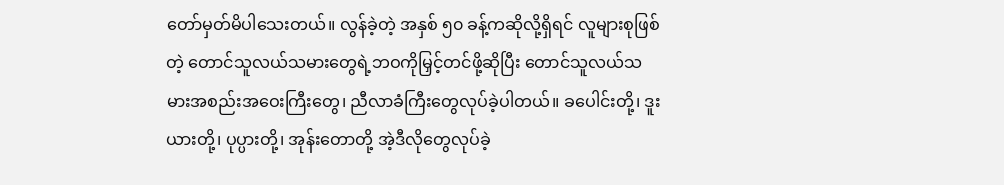တော်မှတ်မိပါသေးတယ်။ လွန်ခဲ့တဲ့ အနှစ် ၅၀ ခန့်ကဆိုလို့ရှိရင် လူများစုဖြစ်တဲ့ တောင်သူလယ်သမားတွေရဲ့ဘဝကိုမြှင့်တင်ဖို့ဆိုပြီး တောင်သူလယ်သမားအစည်းအဝေးကြီးတွေ၊ ညီလာခံကြီးတွေလုပ်ခဲ့ပါတယ်။ ခပေါင်းတို့၊ ဒူးယားတို့၊ ပုပ္ပားတို့၊ အုန်းတောတို့ အဲ့ဒီလိုတွေလုပ်ခဲ့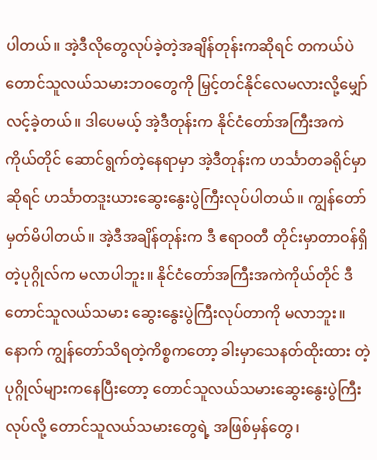ပါတယ်။ အဲ့ဒီလိုတွေလုပ်ခဲ့တဲ့အချိန်တုန်းကဆိုရင် တကယ်ပဲ တောင်သူလယ်သမားဘဝတွေကို မြှင့်တင်နိုင်လေမလားလို့မျှော်လင့်ခဲ့တယ်။ ဒါပေမယ့် အဲ့ဒီတုန်းက နိုင်ငံတော်အကြီးအကဲကိုယ်တိုင် ဆောင်ရွက်တဲ့နေရာမှာ အဲ့ဒီတုန်းက ဟင်္သာတခရိုင်မှာဆိုရင် ဟင်္သာတဒူးယားဆွေးနွေးပွဲကြီးလုပ်ပါတယ်။ ကျွန်တော်မှတ်မိပါတယ်။ အဲ့ဒီအချိန်တုန်းက ဒီ ဧရာဝတီ တိုင်းမှာတာဝန်ရှိတဲ့ပုဂ္ဂိုလ်က မလာပါဘူး။ နိုင်ငံတော်အကြီးအကဲကိုယ်တိုင် ဒီတောင်သူလယ်သမား ဆွေးနွေးပွဲကြီးလုပ်တာကို မလာဘူး။ နောက် ကျွန်တော်သိရတဲ့ကိစ္စကတော့ ခါးမှာသေနတ်ထိုးထား တဲ့ပုဂ္ဂိုလ်များကနေပြီးတော့ တောင်သူလယ်သမားဆွေးနွေးပွဲကြီးလုပ်လို့ တောင်သူလယ်သမားတွေရဲ့ အဖြစ်မှန်တွေ၊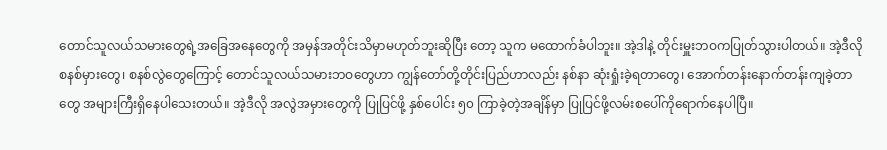တောင်သူလယ်သမားတွေရဲ့အခြေအနေတွေကို အမှန်အတိုင်းသိမှာမဟုတ်ဘူးဆိုပြီး တော့ သူက မထောက်ခံပါဘူး။ အဲ့ဒါနဲ့ တိုင်းမှူးဘဝကပြုတ်သွားပါတယ်။ အဲ့ဒီလိုစနစ်မှားတွေ၊ စနစ်လွဲတွေကြောင့် တောင်သူလယ်သမားဘဝတွေဟာ ကျွန်တော်တို့တိုင်းပြည်ဟာလည်း နစ်နာ ဆုံးရှုံးခဲ့ရတာတွေ၊ အောက်တန်းနောက်တန်းကျခဲ့တာတွေ အများကြီးရှိနေပါသေးတယ်။ အဲ့ဒီလို အလွဲအမှားတွေကို ပြုပြင်ဖို့ နှစ်ပေါင်း ၅၀ ကြာခဲ့တဲ့အချိန်မှာ ပြုပြင်ဖို့လမ်းစပေါ်ကိုရောက်နေပါပြီ။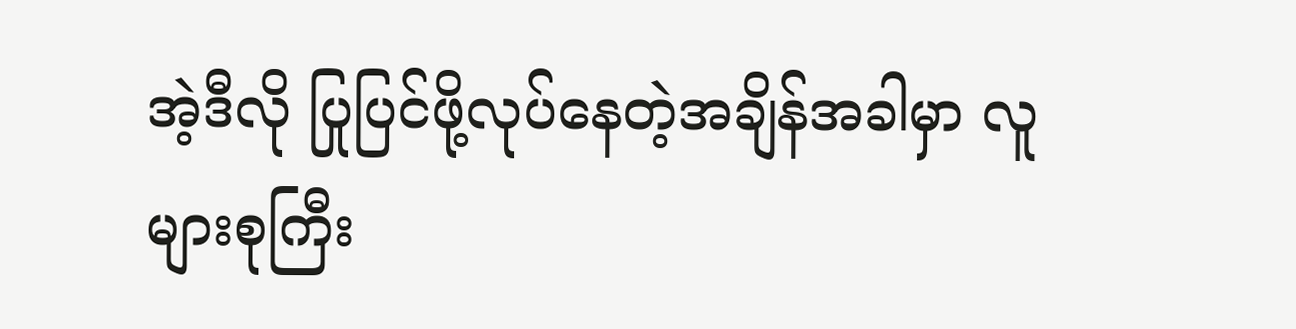အဲ့ဒီလို ပြုပြင်ဖို့လုပ်နေတဲ့အချိန်အခါမှာ လူများစုကြီး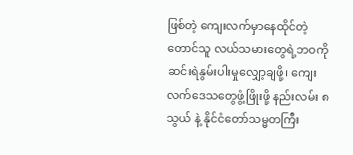ဖြစ်တဲ့ ကျေးလက်မှာနေထိုင်တဲ့ တောင်သူ လယ်သမားတွေရဲ့ဘဝကို ဆင်းရဲနွမ်းပါးမှုလျှော့ချဖို့၊ ကျေးလက်ဒေသတွေဖွံ့ဖြိုးဖို့ နည်းလမ်း ၈ သွယ် နဲ့ နိုင်ငံတော်သမ္မတကြီး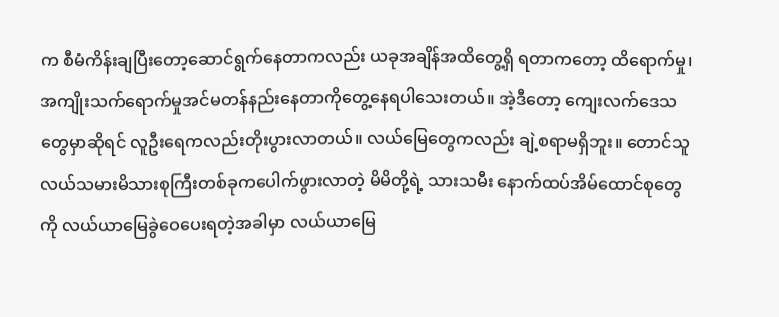က စီမံကိန်းချပြီးတော့ဆောင်ရွက်နေတာကလည်း ယခုအချိန်အထိတွေ့ရှိ ရတာကတော့ ထိရောက်မှု၊ အကျိုးသက်ရောက်မှုအင်မတန်နည်းနေတာကိုတွေ့နေရပါသေးတယ်။ အဲ့ဒီတော့ ကျေးလက်ဒေသတွေမှာဆိုရင် လူဦးရေကလည်းတိုးပွားလာတယ်။ လယ်မြေတွေကလည်း ချဲ့စရာမရှိဘူး။ တောင်သူလယ်သမားမိသားစုကြီးတစ်ခုကပေါက်ဖွားလာတဲ့ မိမိတို့ရဲ့ သားသမီး နောက်ထပ်အိမ်ထောင်စုတွေကို လယ်ယာမြေခွဲဝေပေးရတဲ့အခါမှာ လယ်ယာမြေ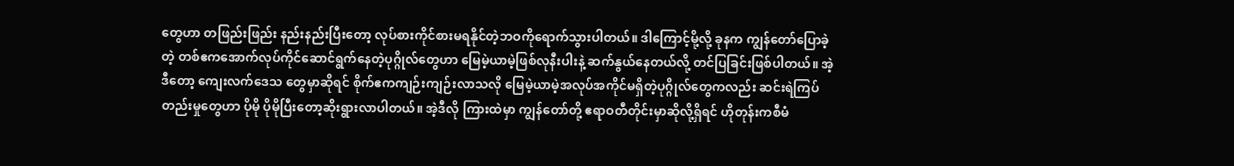တွေဟာ တဖြည်းဖြည်း နည်းနည်းပြီးတော့ လုပ်စားကိုင်စားမရနိုင်တဲ့ဘဝကိုရောက်သွားပါတယ်။ ဒါကြောင့်မို့လို့ ခုနက ကျွန်တော်ပြောခဲ့တဲ့ တစ်ဧကအောက်လုပ်ကိုင်ဆောင်ရွက်နေတဲ့ပုဂ္ဂိုလ်တွေဟာ မြေမဲ့ယာမဲ့ဖြစ်လုနီးပါးနဲ့ ဆက်နွယ်နေတယ်လို့ တင်ပြခြင်းဖြစ်ပါတယ်။ အဲ့ဒီတော့ ကျေးလက်ဒေသ တွေမှာဆိုရင် စိုက်ဧကကျဉ်းကျဉ်းလာသလို မြေမဲ့ယာမဲ့အလုပ်အကိုင်မရှိတဲ့ပုဂ္ဂိုလ်တွေကလည်း ဆင်းရဲကြပ်တည်းမှုတွေဟာ ပိုမို ပိုမိုပြီးတော့ဆိုးရွားလာပါတယ်။ အဲ့ဒီလို ကြားထဲမှာ ကျွန်တော်တို့ ဧရာဝတီတိုင်းမှာဆိုလို့ရှိရင် ဟိုတုန်းကစီမံ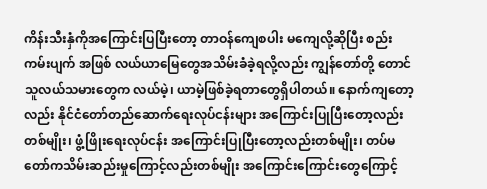ကိန်းသီးနှံကိုအကြောင်းပြပြီးတော့ တာဝန်ကျေစပါး မကျေလို့ဆိုပြီး စည်းကမ်းပျက် အဖြစ် လယ်ယာမြေတွေအသိမ်းခံခဲ့ရလို့လည်း ကျွန်တော်တို့ တောင်သူလယ်သမားတွေက လယ်မဲ့၊ ယာမဲ့ဖြစ်ခဲ့ရတာတွေရှိပါတယ်။ နောက်ကျတော့လည်း နိုင်ငံတော်တည်ဆောက်ရေးလုပ်ငန်းများ အကြောင်းပြုပြီးတော့လည်းတစ်မျိုး၊ ဖွံ့ဖြိုးရေးလုပ်ငန်း အကြောင်းပြုပြီးတော့လည်းတစ်မျိုး၊ တပ်မတော်ကသိမ်းဆည်းမှုကြောင့်လည်းတစ်မျိုး အကြောင်းကြောင်းတွေကြောင့်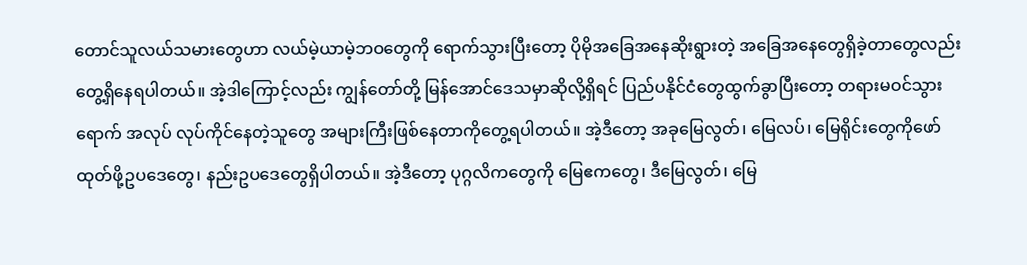တောင်သူလယ်သမားတွေဟာ လယ်မဲ့ယာမဲ့ဘဝတွေကို ရောက်သွားပြီးတော့ ပိုမိုအခြေအနေဆိုးရွားတဲ့ အခြေအနေတွေရှိခဲ့တာတွေလည်း တွေ့ရှိနေရပါတယ်။ အဲ့ဒါကြောင့်လည်း ကျွန်တော်တို့ မြန်အောင်ဒေသမှာဆိုလို့ရှိရင် ပြည်ပနိုင်ငံတွေထွက်ခွာပြီးတော့ တရားမဝင်သွားရောက် အလုပ် လုပ်ကိုင်နေတဲ့သူတွေ အများကြီးဖြစ်နေတာကိုတွေ့ရပါတယ်။ အဲ့ဒီတော့ အခုမြေလွတ်၊ မြေလပ်၊ မြေရိုင်းတွေကိုဖော်ထုတ်ဖို့ဥပဒေတွေ၊ နည်းဥပဒေတွေရှိပါတယ်။ အဲ့ဒီတော့ ပုဂ္ဂလိကတွေကို မြေဧကတွေ၊ ဒီမြေလွတ်၊ မြေ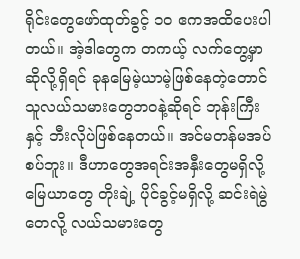ရိုင်းတွေဖော်ထုတ်ခွင့် ၁၀ ဧကအထိပေးပါတယ်။ အဲ့ဒါတွေက တကယ့် လက်တွေ့မှာဆိုလို့ရှိရင် ခုနမြေမဲ့ယာမဲ့ဖြစ်နေတဲ့တောင်သူလယ်သမားတွေဘဝနဲ့ဆိုရင် ဘုန်းကြီးနှင့် ဘီးလိုပဲဖြစ်နေတယ်။ အင်မတန်မအပ်စပ်ဘူး။ ဒီဟာတွေအရင်းအနှီးတွေမရှိလို့ မြေယာတွေ တိုးချဲ့ ပိုင်ခွင့်မရှိလို့ ဆင်းရဲမွဲတေလို့ လယ်သမားတွေ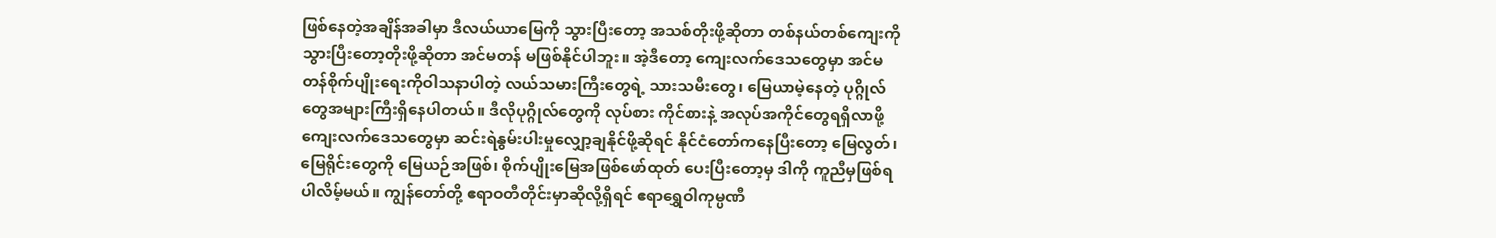ဖြစ်နေတဲ့အချိန်အခါမှာ ဒီလယ်ယာမြေကို သွားပြီးတော့ အသစ်တိုးဖို့ဆိုတာ တစ်နယ်တစ်ကျေးကိုသွားပြီးတော့တိုးဖို့ဆိုတာ အင်မတန် မဖြစ်နိုင်ပါဘူး။ အဲ့ဒီတော့ ကျေးလက်ဒေသတွေမှာ အင်မတန်စိုက်ပျိုးရေးကိုဝါသနာပါတဲ့ လယ်သမားကြီးတွေရဲ့ သားသမီးတွေ၊ မြေယာမဲ့နေတဲ့ ပုဂ္ဂိုလ်တွေအများကြီးရှိနေပါတယ်။ ဒီလိုပုဂ္ဂိုလ်တွေကို လုပ်စား ကိုင်စားနဲ့ အလုပ်အကိုင်တွေရရှိလာဖို့ ကျေးလက်ဒေသတွေမှာ ဆင်းရဲနွမ်းပါးမှုလျှော့ချနိုင်ဖို့ဆိုရင် နိုင်ငံတော်ကနေပြီးတော့ မြေလွတ်၊ မြေရိုင်းတွေကို မြေယဉ်အဖြစ်၊ စိုက်ပျိုးမြေအဖြစ်ဖော်ထုတ် ပေးပြီးတော့မှ ဒါကို ကူညီမှဖြစ်ရပါလိမ့်မယ်။ ကျွန်တော်တို့ ဧရာဝတီတိုင်းမှာဆိုလို့ရှိရင် ဧရာရွှေဝါကုမ္ပဏီ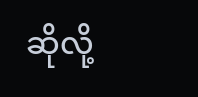ဆိုလို့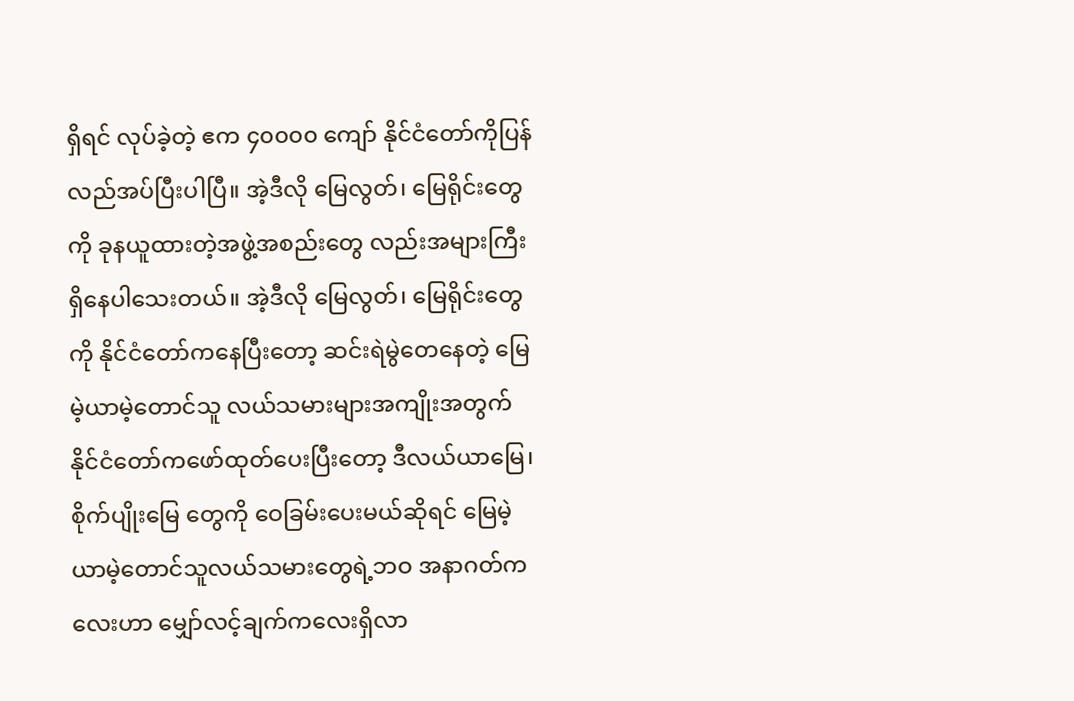ရှိရင် လုပ်ခဲ့တဲ့ ဧက ၄၀၀၀၀ ကျော် နိုင်ငံတော်ကိုပြန်လည်အပ်ပြီးပါပြီ။ အဲ့ဒီလို မြေလွတ်၊ မြေရိုင်းတွေကို ခုနယူထားတဲ့အဖွဲ့အစည်းတွေ လည်းအများကြီးရှိနေပါသေးတယ်။ အဲ့ဒီလို မြေလွတ်၊ မြေရိုင်းတွေကို နိုင်ငံတော်ကနေပြီးတော့ ဆင်းရဲမွဲတေနေတဲ့ မြေမဲ့ယာမဲ့တောင်သူ လယ်သမားများအကျိုးအတွက် နိုင်ငံတော်ကဖော်ထုတ်ပေးပြီးတော့ ဒီလယ်ယာမြေ၊ စိုက်ပျိုးမြေ တွေကို ဝေခြမ်းပေးမယ်ဆိုရင် မြေမဲ့ယာမဲ့တောင်သူလယ်သမားတွေရဲ့ဘဝ အနာဂတ်ကလေးဟာ မျှော်လင့်ချက်ကလေးရှိလာ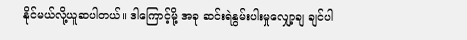နိုင်မယ်လို့ယူဆပါတယ်။ ဒါကြောင့်မို့ အခု ဆင်းရဲနွမ်းပါးမှုလျှော့ချ ချင်ပါ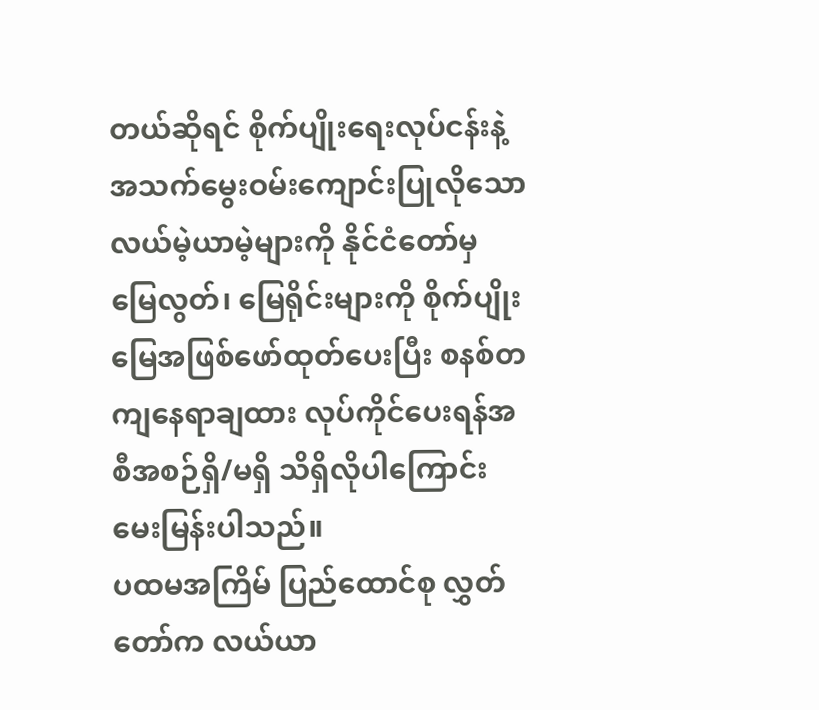တယ်ဆိုရင် စိုက်ပျိုးရေးလုပ်ငန်းနဲ့အသက်မွေးဝမ်းကျောင်းပြုလိုသော လယ်မဲ့ယာမဲ့များကို နိုင်ငံတော်မှ မြေလွတ်၊ မြေရိုင်းများကို စိုက်ပျိုးမြေအဖြစ်ဖော်ထုတ်ပေးပြီး စနစ်တကျနေရာချထား လုပ်ကိုင်ပေးရန်အစီအစဉ်ရှိ/မရှိ သိရှိလိုပါကြောင်း မေးမြန်းပါသည်။
ပထမအကြိမ် ပြည်ထောင်စု လွှတ်တော်က လယ်ယာ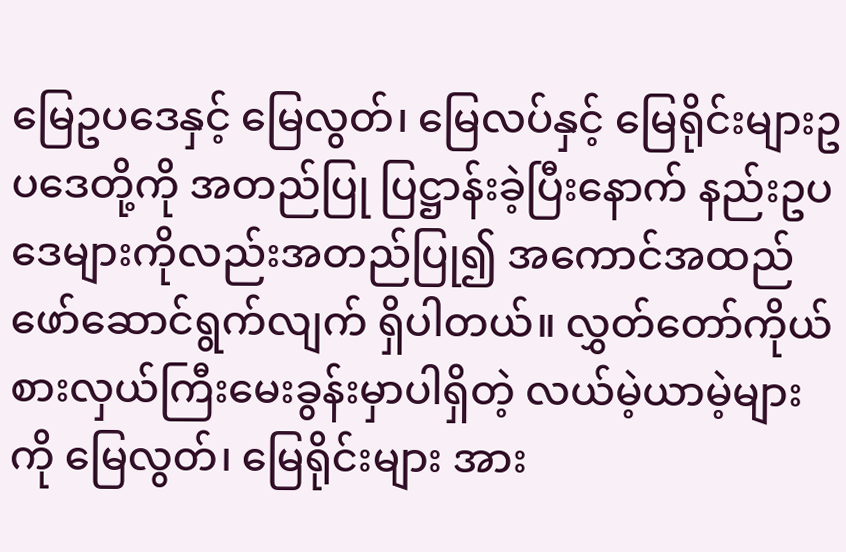မြေဥပဒေနှင့် မြေလွတ်၊ မြေလပ်နှင့် မြေရိုင်းများဥပဒေတို့ကို အတည်ပြု ပြဋ္ဌာန်းခဲ့ပြီးနောက် နည်းဥပဒေများကိုလည်းအတည်ပြု၍ အကောင်အထည်ဖော်ဆောင်ရွက်လျက် ရှိပါတယ်။ လွှတ်တော်ကိုယ်စားလှယ်ကြီးမေးခွန်းမှာပါရှိတဲ့ လယ်မဲ့ယာမဲ့များကို မြေလွတ်၊ မြေရိုင်းများ အား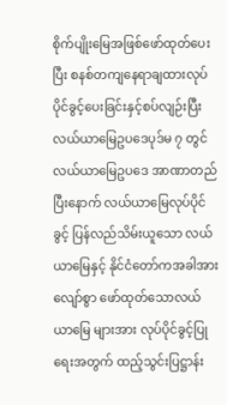စိုက်ပျိုးမြေအဖြစ်ဖော်ထုတ်ပေးပြီး စနစ်တကျနေရာချထားလုပ်ပိုင်ခွင့်ပေးခြင်းနှင့်စပ်လျဉ်းပြီး လယ်ယာမြေဥပဒေပုဒ်မ ၇ တွင် လယ်ယာမြေဥပဒေ အာဏာတည်ပြီးနောက် လယ်ယာမြေလုပ်ပိုင်ခွင့် ပြန်လည်သိမ်းယူသော လယ်ယာမြေနှင့် နိုင်ငံတော်ကအခါအားလျော်စွာ ဖော်ထုတ်သောလယ်ယာမြေ များအား လုပ်ပိုင်ခွင့်ပြုရေးအတွက် ထည့်သွင်းပြဋ္ဌာန်း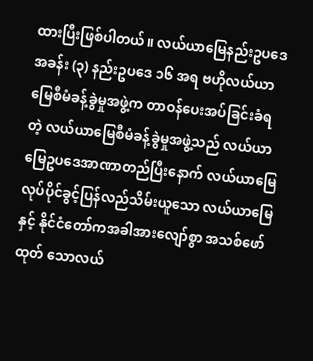ထားပြီးဖြစ်ပါတယ်။ လယ်ယာမြေနည်းဥပဒေ အခန်း (၃) နည်းဥပဒေ ၁၆ အရ ဗဟိုလယ်ယာမြေစီမံခန့်ခွဲမှုအဖွဲ့က တာဝန်ပေးအပ်ခြင်းခံရတဲ့ လယ်ယာမြေစီမံခန့်ခွဲမှုအဖွဲ့သည် လယ်ယာမြေဥပဒေအာဏာတည်ပြီးနောက် လယ်ယာမြေ လုပ်ပိုင်ခွင့်ပြန်လည်သိမ်းယူသော လယ်ယာမြေနှင့် နိုင်ငံတော်ကအခါအားလျော်စွာ အသစ်ဖော်ထုတ် သောလယ်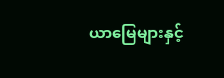ယာမြေများနှင့်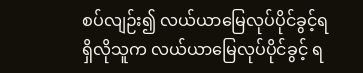စပ်လျဉ်း၍ လယ်ယာမြေလုပ်ပိုင်ခွင့်ရရှိလိုသူက လယ်ယာမြေလုပ်ပိုင်ခွင့် ရ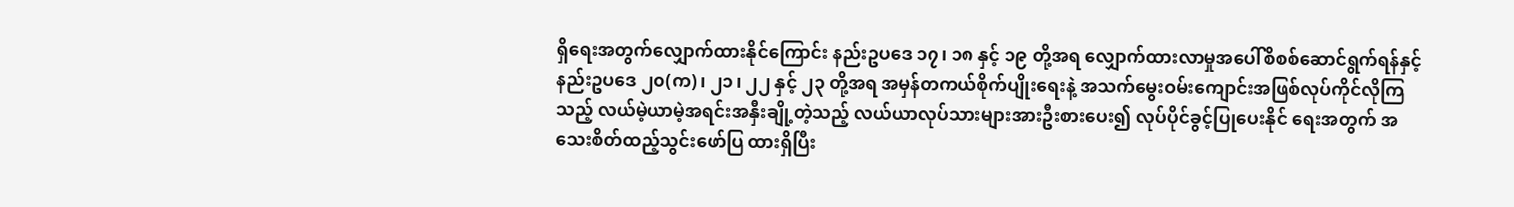ရှိရေးအတွက်လျှောက်ထားနိုင်ကြောင်း နည်းဥပဒေ ၁၇၊ ၁၈ နှင့် ၁၉ တို့အရ လျှောက်ထားလာမှုအပေါ်စိစစ်ဆောင်ရွက်ရန်နှင့် နည်းဥပဒေ ၂၀(က)၊ ၂၁၊ ၂၂ နှင့် ၂၃ တို့အရ အမှန်တကယ်စိုက်ပျိုးရေးနဲ့ အသက်မွေးဝမ်းကျောင်းအဖြစ်လုပ်ကိုင်လိုကြသည့် လယ်မဲ့ယာမဲ့အရင်းအနှီးချို့တဲ့သည့် လယ်ယာလုပ်သားများအားဦးစားပေး၍ လုပ်ပိုင်ခွင့်ပြုပေးနိုင် ရေးအတွက် အသေးစိတ်ထည့်သွင်းဖော်ပြ ထားရှိပြီး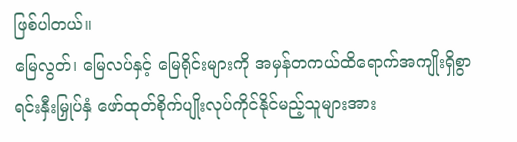ဖြစ်ပါတယ်။
မြေလွတ်၊ မြေလပ်နှင့် မြေရိုင်းများကို အမှန်တကယ်ထိရောက်အကျိုးရှိစွာရင်းနှီးမြှုပ်နှံ ဖော်ထုတ်စိုက်ပျိုးလုပ်ကိုင်နိုင်မည့်သူများအား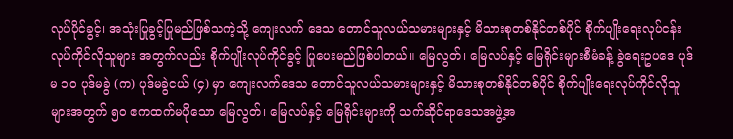လုပ်ပိုင်ခွင့်၊ အသုံးပြုခွင့်ပြုမည်ဖြစ်သကဲ့သို့ ကျေးလက် ဒေသ တောင်သူလယ်သမားများနှင့် မိသားစုတစ်နိုင်တစ်ပိုင် စိုက်ပျိုးရေးလုပ်ငန်းလုပ်ကိုင်လိုသူများ အတွက်လည်း စိုက်ပျိုးလုပ်ကိုင်ခွင့် ပြုပေးမည်ဖြစ်ပါတယ်။ မြေလွတ်၊ မြေလပ်နှင့် မြေရိုင်းများစီမံခန့် ခွဲရေးဥပဒေ ပုဒ်မ ၁၀ ပုဒ်မခွဲ (က) ပုဒ်မခွဲငယ် (၄) မှာ ကျေးလက်ဒေသ တောင်သူလယ်သမားများနှင့် မိသားစုတစ်နိုင်တစ်ပိုင် စိုက်ပျိုးရေးလုပ်ကိုင်လိုသူများအတွက် ၅၀ ဧကထက်မပိုသော မြေလွတ်၊ မြေလပ်နှင့် မြေရိုင်းများကို သက်ဆိုင်ရာဒေသအဖွဲ့အ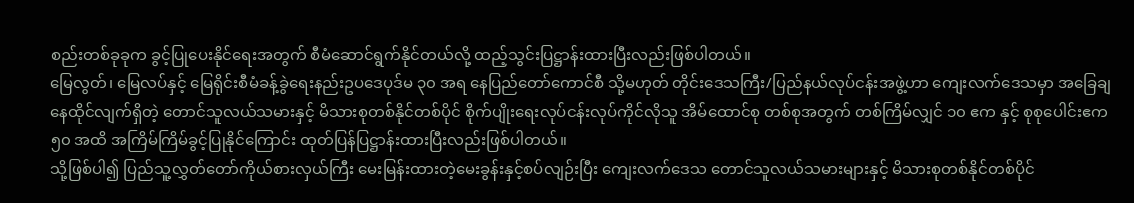စည်းတစ်ခုခုက ခွင့်ပြုပေးနိုင်ရေးအတွက် စီမံဆောင်ရွက်နိုင်တယ်လို့ ထည့်သွင်းပြဋ္ဌာန်းထားပြီးလည်းဖြစ်ပါတယ်။
မြေလွတ်၊ မြေလပ်နှင့် မြေရိုင်းစီမံခန့်ခွဲရေးနည်းဥပဒေပုဒ်မ ၃၀ အရ နေပြည်တော်ကောင်စီ သို့မဟုတ် တိုင်းဒေသကြီး/ပြည်နယ်လုပ်ငန်းအဖွဲ့ဟာ ကျေးလက်ဒေသမှာ အခြေချနေထိုင်လျက်ရှိတဲ့ တောင်သူလယ်သမားနှင့် မိသားစုတစ်နိုင်တစ်ပိုင် စိုက်ပျိုးရေးလုပ်ငန်းလုပ်ကိုင်လိုသူ အိမ်ထောင်စု တစ်စုအတွက် တစ်ကြိမ်လျှင် ၁၀ ဧက နှင့် စုစုပေါင်းဧက ၅၀ အထိ အကြိမ်ကြိမ်ခွင့်ပြုနိုင်ကြောင်း ထုတ်ပြန်ပြဋ္ဌာန်းထားပြီးလည်းဖြစ်ပါတယ်။
သို့ဖြစ်ပါ၍ ပြည်သူ့လွှတ်တော်ကိုယ်စားလှယ်ကြီး မေးမြန်းထားတဲ့မေးခွန်းနှင့်စပ်လျဉ်းပြီး ကျေးလက်ဒေသ တောင်သူလယ်သမားများနှင့် မိသားစုတစ်နိုင်တစ်ပိုင်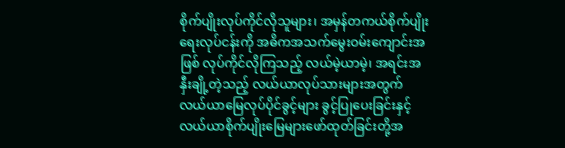စိုက်ပျိုးလုပ်ကိုင်လိုသူများ၊ အမှန်တကယ်စိုက်ပျိုးရေးလုပ်ငန်းကို အဓိကအသက်မွေးဝမ်းကျောင်းအဖြစ် လုပ်ကိုင်လိုကြသည့် လယ်မဲ့ယာမဲ့၊ အရင်းအနှီးချို့တဲ့သည့် လယ်ယာလုပ်သားများအတွက် လယ်ယာမြေလုပ်ပိုင်ခွင့်များ ခွင့်ပြုပေးခြင်းနှင့် လယ်ယာစိုက်ပျိုးမြေများဖော်ထုတ်ခြင်းတို့အ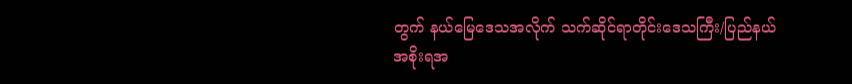တွက် နယ်မြေဒေသအလိုက် သက်ဆိုင်ရာတိုင်းဒေသကြီး/ပြည်နယ် အစိုးရအ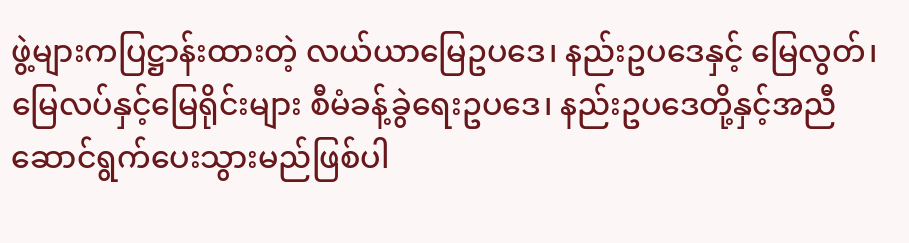ဖွဲ့များကပြဋ္ဌာန်းထားတဲ့ လယ်ယာမြေဥပဒေ၊ နည်းဥပဒေနှင့် မြေလွတ်၊ မြေလပ်နှင့်မြေရိုင်းများ စီမံခန့်ခွဲရေးဥပဒေ၊ နည်းဥပဒေတို့နှင့်အညီ ဆောင်ရွက်ပေးသွားမည်ဖြစ်ပါ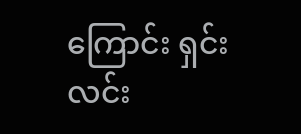ကြောင်း ရှင်းလင်း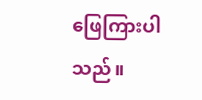ဖြေကြားပါသည်။